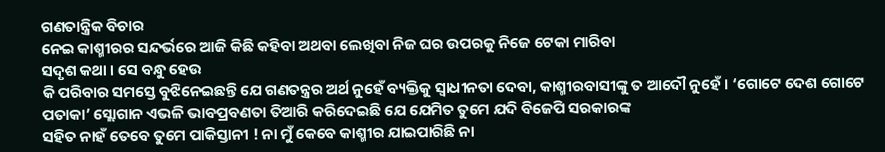ଗଣତାନ୍ତ୍ରିକ ବିଚାର
ନେଇ କାଶ୍ମୀରର ସନ୍ଦର୍ଭରେ ଆଜି କିଛି କହିବା ଅଥବା ଲେଖିବା ନିଜ ଘର ଉପରକୁ ନିଜେ ଟେକା ମାରିବା
ସଦୃଶ କଥା । ସେ ବନ୍ଧୁ ହେଉ
କି ପରିବାର ସମସ୍ତେ ବୁଝିନେଇଛନ୍ତି ଯେ ଗଣତନ୍ତ୍ରର ଅର୍ଥ ନୁହେଁ ବ୍ୟକ୍ତିକୁ ସ୍ଵାଧୀନତା ଦେବା, କାଶ୍ମୀରବାସୀଙ୍କୁ ତ ଆଦୌ ନୁହେଁ । ‘ଗୋଟେ ଦେଶ ଗୋଟେ ପତାକା’ ସ୍ଲୋଗାନ ଏଭଳି ଭାବପ୍ରବଣତା ତିଆରି କରିଦେଇଛି ଯେ ଯେମିତ ତୁମେ ଯଦି ବିଜେପି ସରକାରଙ୍କ
ସହିତ ନାହଁ ତେବେ ତୁମେ ପାକିସ୍ତାନୀ ! ନା ମୁଁ କେବେ କାଶ୍ମୀର ଯାଇପାରିଛି ନା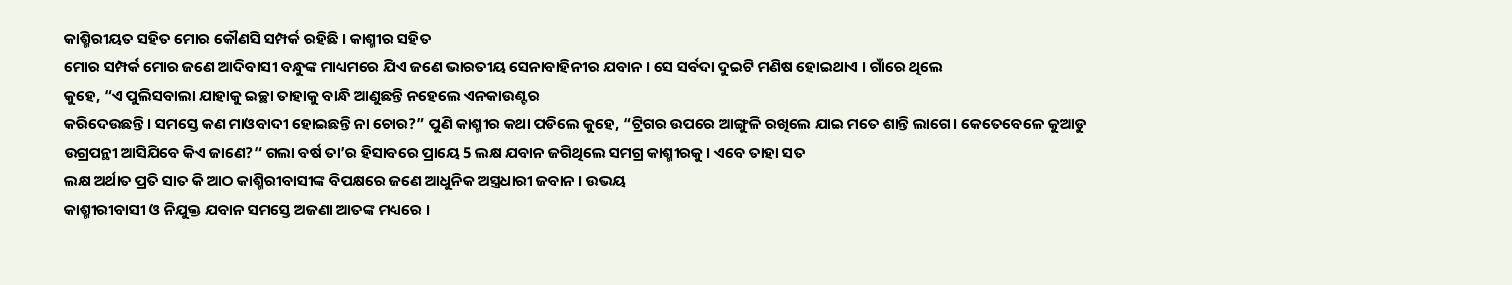କାଶ୍ମିରୀୟତ ସହିତ ମୋର କୌଣସି ସମ୍ପର୍କ ରହିଛି । କାଶ୍ମୀର ସହିତ
ମୋର ସମ୍ପର୍କ ମୋର ଜଣେ ଆଦିବାସୀ ବନ୍ଧୁଙ୍କ ମାଧ୍ୟମରେ ଯିଏ ଜଣେ ଭାରତୀୟ ସେନାବାହିନୀର ଯବାନ । ସେ ସର୍ବଦା ଦୁଇଟି ମଣିଷ ହୋଇଥାଏ । ଗାଁରେ ଥିଲେ
କୁହେ, “ଏ ପୁଲିସବାଲା ଯାହାକୁ ଇଚ୍ଛା ତାହାକୁ ବାନ୍ଧି ଆଣୁଛନ୍ତି ନହେଲେ ଏନକାଉଣ୍ଟର
କରିଦେଉଛନ୍ତି । ସମସ୍ତେ କଣ ମାଓବାଦୀ ହୋଇଛନ୍ତି ନା ଚୋର?” ପୁଣି କାଶ୍ମୀର କଥା ପଡିଲେ କୁହେ, “ଟ୍ରିଗର ଉପରେ ଆଙ୍ଗୁଳି ରଖିଲେ ଯାଇ ମତେ ଶାନ୍ତି ଲାଗେ। କେତେବେଳେ କୁଆଡୁ
ଉଗ୍ରପନ୍ଥୀ ଆସିଯିବେ କିଏ ଜାଣେ?“ ଗଲା ବର୍ଷ ତା’ର ହିସାବରେ ପ୍ରାୟେ 5 ଲକ୍ଷ ଯବାନ ଜଗିଥିଲେ ସମଗ୍ର କାଶ୍ମୀରକୁ । ଏବେ ତାହା ସତ
ଲକ୍ଷ ଅର୍ଥାତ ପ୍ରତି ସାତ କି ଆଠ କାଶ୍ମିରୀବାସୀଙ୍କ ବିପକ୍ଷରେ ଜଣେ ଆଧୁନିକ ଅସ୍ତ୍ରଧାରୀ ଜବାନ । ଉଭୟ
କାଶ୍ମୀରୀବାସୀ ଓ ନିଯୁକ୍ତ ଯବାନ ସମସ୍ତେ ଅଜଣା ଆତଙ୍କ ମଧ୍ୟରେ ।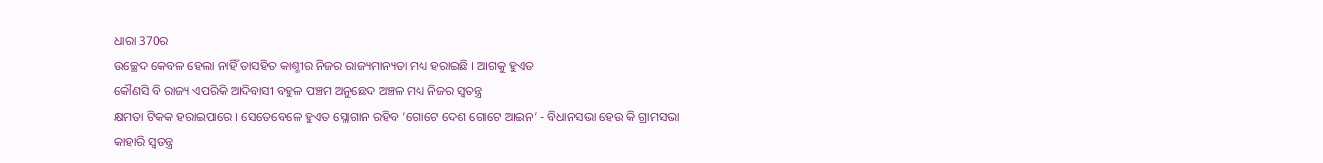ଧାରା 370ର
ଉଚ୍ଛେଦ କେବଳ ହେଲା ନାହିଁ ତାସହିତ କାଶ୍ମୀର ନିଜର ରାଜ୍ୟମାନ୍ୟତା ମଧ୍ୟ ହରାଇଛି । ଆଗକୁ ହୁଏତ
କୌଣସି ବି ରାଜ୍ୟ ଏପରିକି ଆଦିବାସୀ ବହୁଳ ପଞ୍ଚମ ଅନୁଛେଦ ଅଞ୍ଚଳ ମଧ୍ୟ ନିଜର ସ୍ଵତନ୍ତ୍ର
କ୍ଷମତା ଟିକକ ହରାଇପାରେ । ସେତେବେଳେ ହୁଏତ ସ୍ଲୋଗାନ ରହିବ ‘ଗୋଟେ ଦେଶ ଗୋଟେ ଆଇନ’ - ବିଧାନସଭା ହେଉ କି ଗ୍ରାମସଭା
କାହାରି ସ୍ଵତନ୍ତ୍ର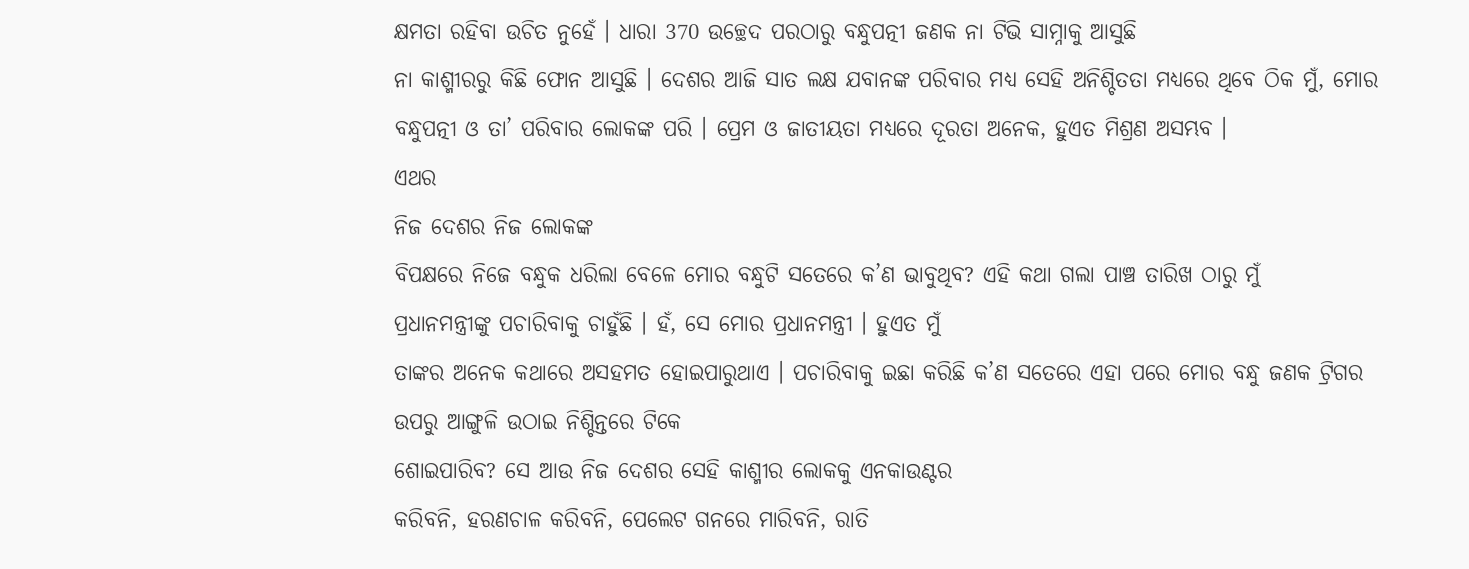କ୍ଷମତା ରହିବା ଉଚିତ ନୁହେଁ । ଧାରା 370 ଉଚ୍ଛେଦ ପରଠାରୁ ବନ୍ଧୁପତ୍ନୀ ଜଣକ ନା ଟିଭି ସାମ୍ନାକୁ ଆସୁଛି
ନା କାଶ୍ମୀରରୁ କିଛି ଫୋନ ଆସୁଛି । ଦେଶର ଆଜି ସାତ ଲକ୍ଷ ଯବାନଙ୍କ ପରିବାର ମଧ୍ୟ ସେହି ଅନିଶ୍ଚିତତା ମଧ୍ୟରେ ଥିବେ ଠିକ ମୁଁ, ମୋର ବନ୍ଧୁପତ୍ନୀ ଓ ତା’ ପରିବାର ଲୋକଙ୍କ ପରି । ପ୍ରେମ ଓ ଜାତୀୟତା ମଧ୍ୟରେ ଦୂରତା ଅନେକ, ହୁଏତ ମିଶ୍ରଣ ଅସମ୍ଭବ ।
ଏଥର
ନିଜ ଦେଶର ନିଜ ଲୋକଙ୍କ
ବିପକ୍ଷରେ ନିଜେ ବନ୍ଧୁକ ଧରିଲା ବେଳେ ମୋର ବନ୍ଧୁଟି ସତେରେ କ’ଣ ଭାବୁଥିବ? ଏହି କଥା ଗଲା ପାଞ୍ଚ ତାରିଖ ଠାରୁ ମୁଁ
ପ୍ରଧାନମନ୍ତ୍ରୀଙ୍କୁ ପଚାରିବାକୁ ଚାହୁଁଛି । ହଁ, ସେ ମୋର ପ୍ରଧାନମନ୍ତ୍ରୀ । ହୁଏତ ମୁଁ
ତାଙ୍କର ଅନେକ କଥାରେ ଅସହମତ ହୋଇପାରୁଥାଏ । ପଚାରିବାକୁ ଇଛା କରିଛି କ’ଣ ସତେରେ ଏହା ପରେ ମୋର ବନ୍ଧୁ ଜଣକ ଟ୍ରିଗର ଉପରୁ ଆଙ୍ଗୁଳି ଉଠାଇ ନିଶ୍ଚିନ୍ତରେ ଟିକେ
ଶୋଇପାରିବ? ସେ ଆଉ ନିଜ ଦେଶର ସେହି କାଶ୍ମୀର ଲୋକକୁ ଏନକାଉଣ୍ଟର
କରିବନି, ହରଣଚାଳ କରିବନି, ପେଲେଟ ଗନରେ ମାରିବନି, ରାତି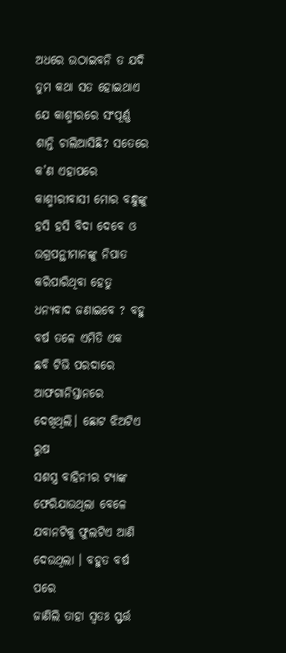ଅଧରେ ଉଠାଇବନି ତ ଯଦି ତୁମ କଥା ସତ ହୋଇଥାଏ ଯେ କାଶ୍ମୀରରେ ସଂପୂର୍ଣ୍ଣ
ଶାନ୍ତି ଚାଲିଆସିଛି? ସତେରେ କ’ଣ ଏହାପରେ
କାଶ୍ମୀରୀବାସୀ ମୋର ବନ୍ଧୁଙ୍କୁ ହସି ହସି ବିଦା ଦେବେ ଓ ଉଗ୍ରପନ୍ଥୀମାନଙ୍କୁ ନିପାତ
କରିପାରିଥିବା ହେତୁ ଧନ୍ୟବାଦ ଜଣାଇବେ ? ବହୁ ବର୍ଷ ତଳେ ଏମିତି ଏକ
ଛବି ଟିଭି ପରଦାରେ ଆଫଗାନିସ୍ତାନରେ ଦେଖିଥିଲି। ଛୋଟ ଝିଅଟିଏ ରୁଷ
ସଶସ୍ତ୍ର ବାହିନୀର ଟ୍ୟାଙ୍କ ଫେରିଯାଉଥିଲା ବେଳେ ଯବାନଟିକୁ ଫୁଲଟିଏ ଆଣି ଦେଉଥିଲା । ବହୁତ ବର୍ଷ ପରେ
ଜାଣିଲି ତାହା ସ୍ଵତଃ ସ୍ଫର୍ତ୍ତ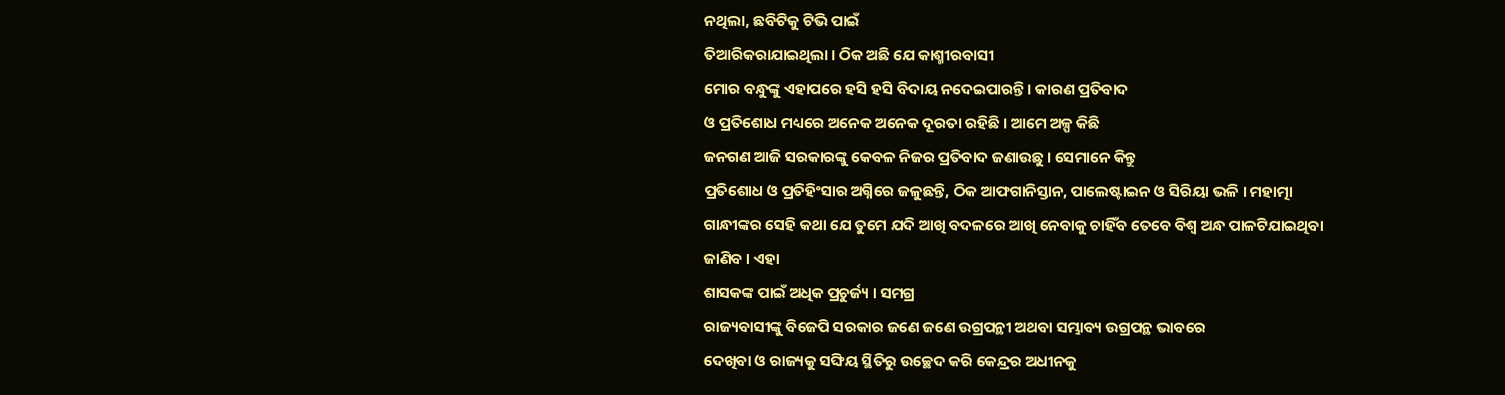ନଥିଲା, ଛବିଟିକୁ ଟିଭି ପାଇଁ
ତିଆରିକରାଯାଇଥିଲା । ଠିକ ଅଛି ଯେ କାଶ୍ମୀରବାସୀ
ମୋର ବନ୍ଧୁଙ୍କୁ ଏହାପରେ ହସି ହସି ବିଦାୟ ନଦେଇପାରନ୍ତି । କାରଣ ପ୍ରତିବାଦ
ଓ ପ୍ରତିଶୋଧ ମଧ୍ୟରେ ଅନେକ ଅନେକ ଦୂରତା ରହିଛି । ଆମେ ଅଳ୍ପ କିଛି
ଜନଗଣ ଆଜି ସରକାରଙ୍କୁ କେବଳ ନିଜର ପ୍ରତିବାଦ ଜଣାଉଛୁ । ସେମାନେ କିନ୍ତୁ
ପ୍ରତିଶୋଧ ଓ ପ୍ରତିହିଂସାର ଅଗ୍ନିରେ ଜଳୁଛନ୍ତି, ଠିକ ଆଫଗାନିସ୍ତାନ, ପାଲେଷ୍ଟାଇନ ଓ ସିରିୟା ଭଳି । ମହାତ୍ମା
ଗାନ୍ଧୀଙ୍କର ସେହି କଥା ଯେ ତୁମେ ଯଦି ଆଖି ବଦଳରେ ଆଖି ନେବାକୁ ଚାହିଁବ ତେବେ ବିଶ୍ଵ ଅନ୍ଧ ପାଳଟିଯାଇଥିବା
ଜାଣିବ । ଏହା
ଶାସକଙ୍କ ପାଇଁ ଅଧିକ ପ୍ରଚୁର୍ଜ୍ୟ । ସମଗ୍ର
ରାଜ୍ୟବାସୀଙ୍କୁ ବିଜେପି ସରକାର ଜଣେ ଜଣେ ଉଗ୍ରପନ୍ଥୀ ଅଥବା ସମ୍ଭାବ୍ୟ ଉଗ୍ରପନ୍ଥ ଭାବରେ
ଦେଖିବା ଓ ରାଜ୍ୟକୁ ସଙ୍ଘିୟ ସ୍ଥିତିରୁ ଉଚ୍ଛେଦ କରି କେନ୍ଦ୍ରର ଅଧୀନକୁ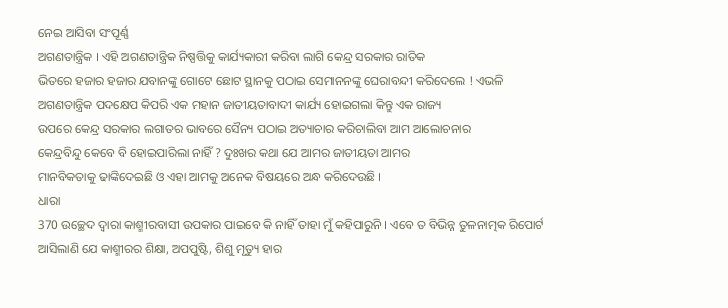ନେଇ ଆସିବା ସଂପୂର୍ଣ୍ଣ
ଅଗଣତାନ୍ତ୍ରିକ । ଏହି ଅଗଣତାନ୍ତ୍ରିକ ନିଷ୍ପତ୍ତିକୁ କାର୍ଯ୍ୟକାରୀ କରିବା ଲାଗି କେନ୍ଦ୍ର ସରକାର ରାତିକ
ଭିତରେ ହଜାର ହଜାର ଯବାନଙ୍କୁ ଗୋଟେ ଛୋଟ ସ୍ଥାନକୁ ପଠାଇ ସେମାନନଙ୍କୁ ଘେରାବନ୍ଦୀ କରିଦେଲେ ! ଏଭଳି
ଅଗଣତାନ୍ତ୍ରିକ ପଦକ୍ଷେପ କିପରି ଏକ ମହାନ ଜାତୀୟତାବାଦୀ କାର୍ଯ୍ୟ ହୋଇଗଲା କିନ୍ତୁ ଏକ ରାଜ୍ୟ
ଉପରେ କେନ୍ଦ୍ର ସରକାର ଲଗାତର ଭାବରେ ସୈନ୍ୟ ପଠାଇ ଅତ୍ୟାଚାର କରିଚାଲିବା ଆମ ଆଲୋଚନାର
କେନ୍ଦ୍ରବିନ୍ଦୁ କେବେ ବି ହୋଇପାରିଲା ନାହିଁ ? ଦୁଃଖର କଥା ଯେ ଆମର ଜାତୀୟତା ଆମର
ମାନବିକତାକୁ ଢାଙ୍କିଦେଇଛି ଓ ଏହା ଆମକୁ ଅନେକ ବିଷୟରେ ଅନ୍ଧ କରିଦେଉଛି ।
ଧାରା
370 ଉଚ୍ଛେଦ ଦ୍ଵାରା କାଶ୍ମୀରବାସୀ ଉପକାର ପାଇବେ କି ନାହିଁ ତାହା ମୁଁ କହିପାରୁନି । ଏବେ ତ ବିଭିନ୍ନ ତୁଳନାତ୍ମକ ରିପୋର୍ଟ
ଆସିଲାଣି ଯେ କାଶ୍ମୀରର ଶିକ୍ଷା, ଅପପୁଷ୍ଟି, ଶିଶୁ ମୃତ୍ୟୁ ହାର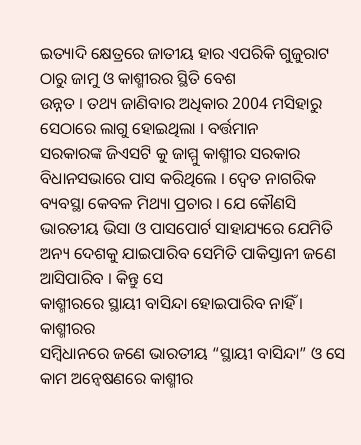ଇତ୍ୟାଦି କ୍ଷେତ୍ରରେ ଜାତୀୟ ହାର ଏପରିକି ଗୁଜୁରାଟ ଠାରୁ ଜାମୁ ଓ କାଶ୍ମୀରର ସ୍ଥିତି ବେଶ
ଉନ୍ନତ । ତଥ୍ୟ ଜାଣିବାର ଅଧିକାର 2004 ମସିହାରୁ ସେଠାରେ ଲାଗୁ ହୋଇଥିଲା । ବର୍ତ୍ତମାନ
ସରକାରଙ୍କ ଜିଏସଟି କୁ ଜାମ୍ମୁ କାଶ୍ମୀର ସରକାର ବିଧାନସଭାରେ ପାସ କରିଥିଲେ । ଦ୍ଵେତ ନାଗରିକ
ବ୍ୟବସ୍ଥା କେବଳ ମିଥ୍ୟା ପ୍ରଚାର । ଯେ କୌଣସି ଭାରତୀୟ ଭିସା ଓ ପାସପୋର୍ଟ ସାହାଯ୍ୟରେ ଯେମିତି
ଅନ୍ୟ ଦେଶକୁ ଯାଇପାରିବ ସେମିତି ପାକିସ୍ତାନୀ ଜଣେ ଆସିପାରିବ । କିନ୍ତୁ ସେ
କାଶ୍ମୀରରେ ସ୍ଥାୟୀ ବାସିନ୍ଦା ହୋଇପାରିବ ନାହିଁ । କାଶ୍ମୀରର
ସମ୍ବିଧାନରେ ଜଣେ ଭାରତୀୟ “ସ୍ଥାୟୀ ବାସିନ୍ଦା” ଓ ସେ କାମ ଅନ୍ଵେଷଣରେ କାଶ୍ମୀର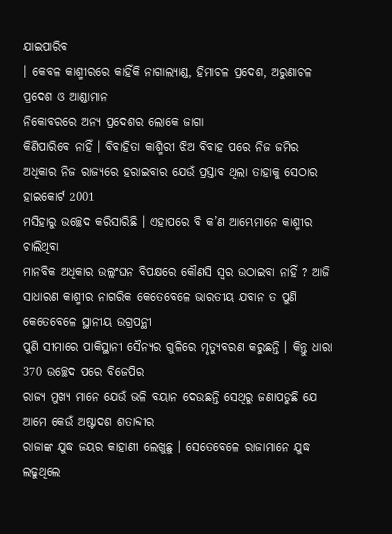ଯାଇପାରିବ
। କେବଳ କାଶ୍ମୀରରେ କାହିଁକି ନାଗାଲ୍ୟାଣ୍ଡ, ହିମାଚଳ ପ୍ରଦେଶ, ଅରୁଣାଚଳ ପ୍ରଦେଶ ଓ ଆଣ୍ଡାମାନ
ନିକୋବରରେ ଅନ୍ୟ ପ୍ରଦେଶର ଲୋକେ ଜାଗା
କିଣିପାରିବେ ନାହିଁ । ବିବାହିତା କାଶ୍ମିରୀ ଝିଅ ବିବାହ ପରେ ନିଜ ଜମିର
ଅଧିକାର ନିଜ ରାଜ୍ୟରେ ହରାଇବାର ଯେଉଁ ପ୍ରସ୍ତାବ ଥିଲା ତାହାକୁ ସେଠାର ହାଇକୋର୍ଟ 2001
ମସିହାରୁ ଉଚ୍ଛେଦ କରିସାରିଛି । ଏହାପରେ ବି କ’ଣ ଆମ୍ଭେମାନେ କାଶ୍ମୀର ଚାଲିଥିବା
ମାନବିକ ଅଧିକାର ଉଲ୍ଲଂଘନ ବିପକ୍ଷରେ କୌଣସି ସ୍ଵର ଉଠାଇବା ନାହିଁ ? ଆଜି
ସାଧାରଣ କାଶ୍ମୀର ନାଗରିକ କେତେବେଳେ ଭାରତୀୟ ଯବାନ ତ ପୁଣି କେତେବେଳେ ସ୍ଥାନୀୟ ଉଗ୍ରପନ୍ଥୀ
ପୁଣି ସୀମାରେ ପାକିସ୍ଥାନୀ ସୈନ୍ୟର ଗୁଳିରେ ମୃତ୍ୟୁବରଣ କରୁଛନ୍ତି । କିନ୍ତୁ ଧାରା 370 ଉଚ୍ଛେଦ ପରେ ବିଜେପିର
ରାଜ୍ୟ ମୁଖ୍ୟ ମାନେ ଯେଉଁ ଭଳି ବୟାନ ଦେଉଛନ୍ତି ସେଥିରୁ ଜଣାପଡୁଛି ଯେ ଆମେ କେଉଁ ଅଷ୍ଟାଦଶ ଶତାବ୍ଦୀର
ରାଜାଙ୍କ ଯୁଦ୍ଧ ଜୟର କାହାଣୀ ଲେଖୁଛୁ । ସେତେବେଳେ ରାଜାମାନେ ଯୁଦ୍ଧ ଲଢୁଥିଲେ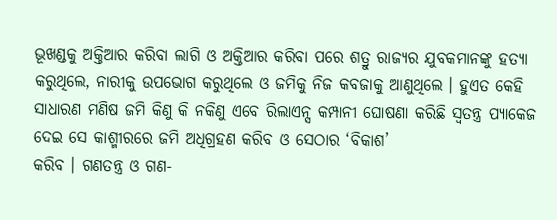ଭୂଖଣ୍ଡକୁ ଅକ୍ତିଆର କରିବା ଲାଗି ଓ ଅକ୍ତିଆର କରିବା ପରେ ଶତ୍ରୁ ରାଜ୍ୟର ଯୁବକମାନଙ୍କୁ ହତ୍ୟା
କରୁଥିଲେ, ନାରୀକୁ ଉପଭୋଗ କରୁଥିଲେ ଓ ଜମିକୁ ନିଜ କବଜାକୁ ଆଣୁଥିଲେ । ହୁଏତ କେହି
ସାଧାରଣ ମଣିଷ ଜମି କିଣୁ କି ନକିଣୁ ଏବେ ରିଲାଏନ୍ସ କମ୍ପାନୀ ଘୋଷଣା କରିଛି ସ୍ଵତନ୍ତ୍ର ପ୍ୟାକେଜ
ଦେଇ ସେ କାଶ୍ମୀରରେ ଜମି ଅଧିଗ୍ରହଣ କରିବ ଓ ସେଠାର ‘ବିକାଶ’
କରିବ । ଗଣତନ୍ତ୍ର ଓ ଗଣ-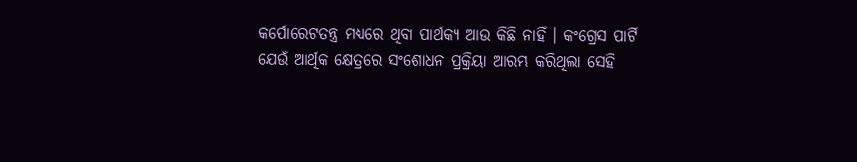କର୍ପୋରେଟତନ୍ତ୍ର ମଧ୍ୟରେ ଥିବା ପାର୍ଥକ୍ୟ ଆଉ କିଛି ନାହିଁ । କଂଗ୍ରେସ ପାର୍ଟି
ଯେଉଁ ଆର୍ଥିକ କ୍ଷେତ୍ରରେ ସଂଶୋଧନ ପ୍ରକ୍ରିୟା ଆରମ୍ଭ କରିଥିଲା ସେହି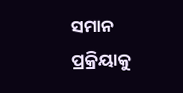ସମାନ ପ୍ରକ୍ରିୟାକୁ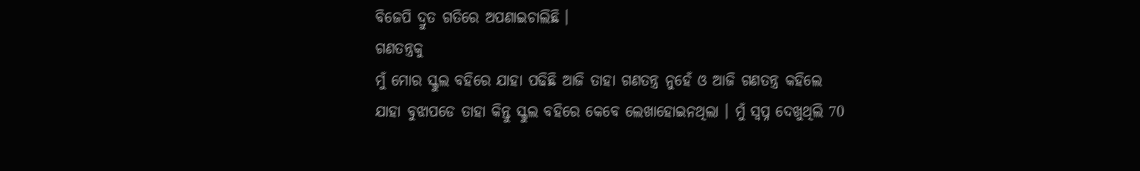ବିଜେପି ଦ୍ରୁତ ଗତିରେ ଅପଣାଇଚାଲିଛି ।
ଗଣତନ୍ତ୍ରକୁ
ମୁଁ ମୋର ସ୍କୁଲ ବହିରେ ଯାହା ପଢିଛି ଆଜି ତାହା ଗଣତନ୍ତ୍ର ନୁହେଁ ଓ ଆଜି ଗଣତନ୍ତ୍ର କହିଲେ
ଯାହା ବୁଝାପଡେ ତାହା କିନ୍ତୁ ସ୍କୁଲ ବହିରେ କେବେ ଲେଖାହୋଇନଥିଲା । ମୁଁ ସ୍ଵପ୍ନ ଦେଖୁଥିଲି 70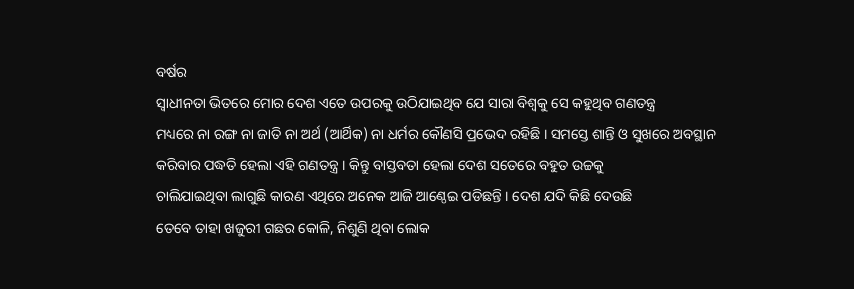ବର୍ଷର
ସ୍ଵାଧୀନତା ଭିତରେ ମୋର ଦେଶ ଏତେ ଉପରକୁ ଉଠିଯାଇଥିବ ଯେ ସାରା ବିଶ୍ଵକୁ ସେ କହୁଥିବ ଗଣତନ୍ତ୍ର
ମଧ୍ୟରେ ନା ରଙ୍ଗ ନା ଜାତି ନା ଅର୍ଥ (ଆର୍ଥିକ) ନା ଧର୍ମର କୌଣସି ପ୍ରଭେଦ ରହିଛି । ସମସ୍ତେ ଶାନ୍ତି ଓ ସୁଖରେ ଅବସ୍ଥାନ
କରିବାର ପଦ୍ଧତି ହେଲା ଏହି ଗଣତନ୍ତ୍ର । କିନ୍ତୁ ବାସ୍ତବତା ହେଲା ଦେଶ ସତେରେ ବହୁତ ଉଚ୍ଚକୁ
ଚାଲିଯାଇଥିବା ଲାଗୁଛି କାରଣ ଏଥିରେ ଅନେକ ଆଜି ଆଣ୍ଠେଇ ପଡିଛନ୍ତି । ଦେଶ ଯଦି କିଛି ଦେଉଛି
ତେବେ ତାହା ଖଜୁରୀ ଗଛର କୋଳି, ନିଶୁଣି ଥିବା ଲୋକ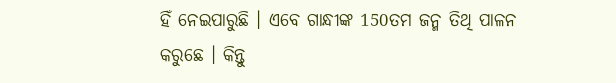ହିଁ ନେଇପାରୁଛି । ଏବେ ଗାନ୍ଧୀଙ୍କ 150ତମ ଜନ୍ମ ତିଥି ପାଳନ କରୁଛେ । କିନ୍ତୁ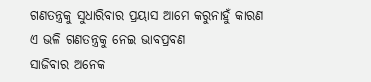ଗଣତନ୍ତ୍ରକୁ ସୁଧାରିବାର ପ୍ରୟାସ ଆମେ କରୁନାହୁଁ କାରଣ ଏ ଭଳି ଗଣତନ୍ତ୍ରକୁ ନେଇ ଭାବପ୍ରବଣ
ସାଜିବାର ଅନେକ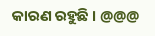କାରଣ ରହୁଛି । @@@